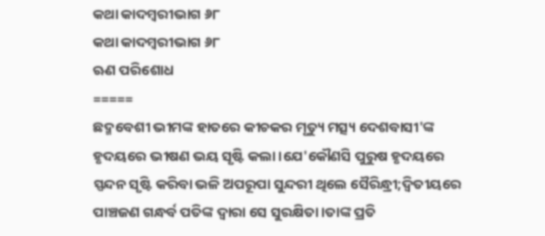କଥା କାଦମ୍ବରୀଭାଗ ୬୮
କଥା କାଦମ୍ବରୀଭାଗ ୬୮
ଋଣ ପରିଶୋଧ
=====
ଛଦ୍ମବେଶୀ ଭୀମଙ୍କ ହାତରେ କୀଚକର ମୃତ୍ୟୁ ମତ୍ସ୍ୟ ଦେଶବାସୀ'ଙ୍କ ହୃଦୟରେ ଭୀଷଣ ଭୟ ସୃଷ୍ଟି କଲା।ଯେ'କୌଣସି ପୁରୁଷ ହୃଦୟରେ ସ୍ପନ୍ଦନ ସୃଷ୍ଟି କରିବା ଭଳି ଅପରୂପା ସୁନ୍ଦରୀ ଥିଲେ ସୈରିନ୍ଧ୍ରୀ;ଦ୍ବିତୀୟରେ ପାଞ୍ଚଜଣ ଗନ୍ଧର୍ବ ପତିଙ୍କ ଦ୍ବାରା ସେ ସୁରକ୍ଷିତା।ତାଙ୍କ ପ୍ରତି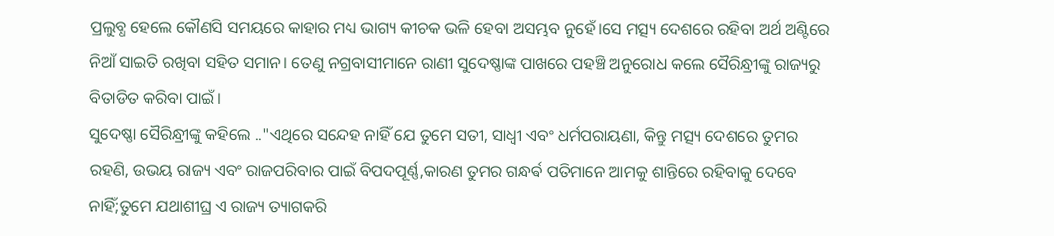ପ୍ରଲୁବ୍ଧ ହେଲେ କୌଣସି ସମୟରେ କାହାର ମଧ୍ୟ ଭାଗ୍ୟ କୀଚକ ଭଳି ହେବା ଅସମ୍ଭବ ନୁହେଁ।ସେ ମତ୍ସ୍ୟ ଦେଶରେ ରହିବା ଅର୍ଥ ଅଣ୍ଟିରେ ନିଆଁ ସାଇତି ରଖିବା ସହିତ ସମାନ। ତେଣୁ ନଗ୍ରବାସୀମାନେ ରାଣୀ ସୁଦେଷ୍ଣାଙ୍କ ପାଖରେ ପହଞ୍ଚି ଅନୁରୋଧ କଲେ ସୈରିନ୍ଧ୍ରୀଙ୍କୁ ରାଜ୍ୟରୁ ବିତାଡିତ କରିବା ପାଇଁ।
ସୁଦେଷ୍ଣା ସୈରିନ୍ଧ୍ରୀଙ୍କୁ କହିଲେ .."ଏଥିରେ ସନ୍ଦେହ ନାହିଁ ଯେ ତୁମେ ସତୀ, ସାଧ୍ୱୀ ଏବଂ ଧର୍ମପରାୟଣା, କିନ୍ତୁ ମତ୍ସ୍ୟ ଦେଶରେ ତୁମର ରହଣି, ଉଭୟ ରାଜ୍ୟ ଏବଂ ରାଜପରିବାର ପାଇଁ ବିପଦପୂର୍ଣ୍ଣ,କାରଣ ତୁମର ଗନ୍ଧର୍ଵ ପତିମାନେ ଆମକୁ ଶାନ୍ତିରେ ରହିବାକୁ ଦେବେ ନାହିଁ;ତୁମେ ଯଥାଶୀଘ୍ର ଏ ରାଜ୍ୟ ତ୍ୟାଗକରି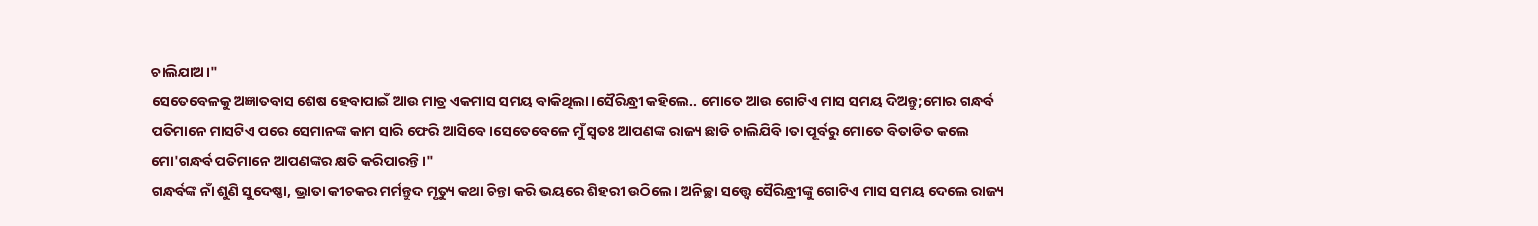ଚାଲିଯାଅ।"
ସେତେବେଳକୁ ଅଜ୍ଞାତବାସ ଶେଷ ହେବାପାଇଁ ଆଉ ମାତ୍ର ଏକମାସ ସମୟ ବାକିଥିଲା।ସୈରିନ୍ଧ୍ରୀ କହିଲେ.. ମୋତେ ଆଉ ଗୋଟିଏ ମାସ ସମୟ ଦିଅନ୍ତୁ;ମୋର ଗନ୍ଧର୍ବ ପତିମାନେ ମାସଟିଏ ପରେ ସେମାନଙ୍କ କାମ ସାରି ଫେରି ଆସିବେ।ସେତେବେଳେ ମୁଁ ସ୍ବତଃ ଆପଣଙ୍କ ରାଜ୍ୟ ଛାଡି ଚାଲିଯିବି।ତା ପୂର୍ବରୁ ମୋତେ ବିତାଡିତ କଲେ ମୋ'ଗନ୍ଧର୍ବ ପତିମାନେ ଆପଣଙ୍କର କ୍ଷତି କରିପାରନ୍ତି।"
ଗନ୍ଧର୍ବଙ୍କ ନାଁ ଶୁଣି ସୁଦେଷ୍ଣା, ଭ୍ରାତା କୀଚକର ମର୍ମନ୍ତୁଦ ମୃତ୍ୟୁ କଥା ଚିନ୍ତା କରି ଭୟରେ ଶିହରୀ ଉଠିଲେ। ଅନିଚ୍ଛା ସତ୍ତ୍ବେ ସୈରିନ୍ଧ୍ରୀଙ୍କୁ ଗୋଟିଏ ମାସ ସମୟ ଦେଲେ ରାଜ୍ୟ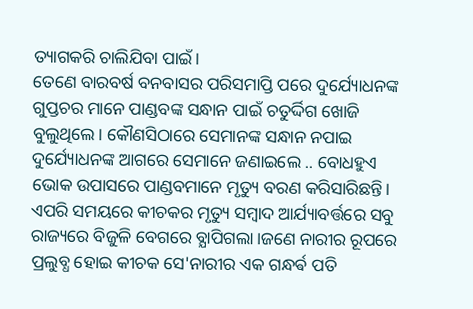ତ୍ୟାଗକରି ଚାଲିଯିବା ପାଇଁ।
ତେଣେ ବାରବର୍ଷ ବନବାସର ପରିସମାପ୍ତି ପରେ ଦୁର୍ଯ୍ୟୋଧନଙ୍କ ଗୁପ୍ତଚର ମାନେ ପାଣ୍ଡବଙ୍କ ସନ୍ଧାନ ପାଇଁ ଚତୁର୍ଦ୍ଦିଗ ଖୋଜି ବୁଲୁଥିଲେ। କୌଣସିଠାରେ ସେମାନଙ୍କ ସନ୍ଧାନ ନପାଇ ଦୁର୍ଯ୍ୟୋଧନଙ୍କ ଆଗରେ ସେମାନେ ଜଣାଇଲେ .. ବୋଧହୁଏ ଭୋକ ଉପାସରେ ପାଣ୍ଡବମାନେ ମୃତ୍ୟୁ ବରଣ କରିସାରିଛନ୍ତି।
ଏପରି ସମୟରେ କୀଚକର ମୃତ୍ୟୁ ସମ୍ବାଦ ଆର୍ଯ୍ୟାବର୍ତ୍ତରେ ସବୁ ରାଜ୍ୟରେ ବିଜୁଳି ବେଗରେ ବ୍ଯାପିଗଲା।ଜଣେ ନାରୀର ରୂପରେ ପ୍ରଲୁବ୍ଧ ହୋଇ କୀଚକ ସେ'ନାରୀର ଏକ ଗନ୍ଧର୍ଵ ପତି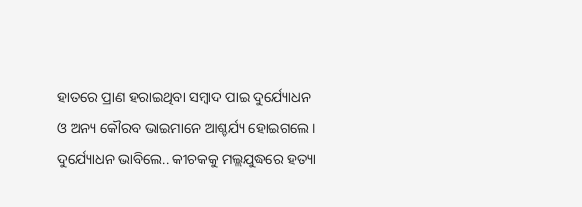ହାତରେ ପ୍ରାଣ ହରାଇଥିବା ସମ୍ବାଦ ପାଇ ଦୁର୍ଯ୍ୟୋଧନ ଓ ଅନ୍ୟ କୌରବ ଭାଇମାନେ ଆଶ୍ଚର୍ଯ୍ୟ ହୋଇଗଲେ। ଦୁର୍ଯ୍ୟୋଧନ ଭାବିଲେ.. କୀଚକକୁ ମଲ୍ଲଯୁଦ୍ଧରେ ହତ୍ୟା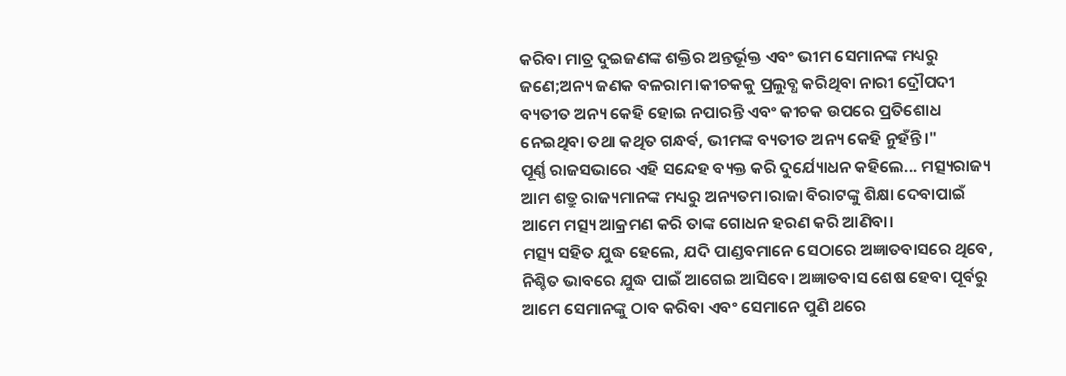କରିବା ମାତ୍ର ଦୁଇଜଣଙ୍କ ଶକ୍ତିର ଅନ୍ତର୍ଭୂକ୍ତ ଏବଂ ଭୀମ ସେମାନଙ୍କ ମଧ୍ୟରୁ ଜଣେ;ଅନ୍ୟ ଜଣକ ବଳରାମ।କୀଚକକୁ ପ୍ରଲୁବ୍ଧ କରିଥିବା ନାରୀ ଦ୍ରୌପଦୀ ବ୍ୟତୀତ ଅନ୍ୟ କେହି ହୋଇ ନପାରନ୍ତି ଏବଂ କୀଚକ ଉପରେ ପ୍ରତିଶୋଧ ନେଇଥିବା ତଥା କଥିତ ଗନ୍ଧର୍ଵ, ଭୀମଙ୍କ ବ୍ୟତୀତ ଅନ୍ୟ କେହି ନୁହଁନ୍ତି।"
ପୂର୍ଣ୍ଣ ରାଜସଭାରେ ଏହି ସନ୍ଦେହ ବ୍ୟକ୍ତ କରି ଦୁର୍ଯ୍ୟୋଧନ କହିଲେ... ମତ୍ସ୍ୟରାଜ୍ୟ ଆମ ଶତ୍ରୁ ରାଜ୍ୟମାନଙ୍କ ମଧ୍ୟରୁ ଅନ୍ୟତମ।ରାଜା ବିରାଟଙ୍କୁ ଶିକ୍ଷା ଦେବାପାଇଁ ଆମେ ମତ୍ସ୍ୟ ଆକ୍ରମଣ କରି ତାଙ୍କ ଗୋଧନ ହରଣ କରି ଆଣିବା।
ମତ୍ସ୍ୟ ସହିତ ଯୁଦ୍ଧ ହେଲେ, ଯଦି ପାଣ୍ଡବମାନେ ସେଠାରେ ଅଜ୍ଞାତବାସରେ ଥିବେ, ନିଶ୍ଚିତ ଭାବରେ ଯୁଦ୍ଧ ପାଇଁ ଆଗେଇ ଆସିବେ। ଅଜ୍ଞାତବାସ ଶେଷ ହେବା ପୂର୍ବରୁ ଆମେ ସେମାନଙ୍କୁ ଠାବ କରିବା ଏବଂ ସେମାନେ ପୁଣି ଥରେ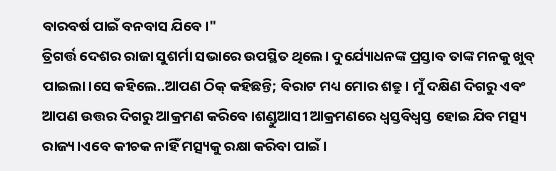ବାରବର୍ଷ ପାଇଁ ବନବାସ ଯିବେ।"
ତ୍ରିଗର୍ତ୍ତ ଦେଶର ରାଜା ସୁଶର୍ମା ସଭାରେ ଉପସ୍ଥିତ ଥିଲେ। ଦୁର୍ଯ୍ୟୋଧନଙ୍କ ପ୍ରସ୍ତାବ ତାଙ୍କ ମନକୁ ଖୁବ୍ ପାଇଲା।ସେ କହିଲେ..ଆପଣ ଠିକ୍ କହିଛନ୍ତି; ବିରାଟ ମଧ୍ୟ ମୋର ଶତ୍ରୁ। ମୁଁ ଦକ୍ଷିଣ ଦିଗରୁ ଏବଂ ଆପଣ ଉତ୍ତର ଦିଗରୁ ଆକ୍ରମଣ କରିବେ।ଶଣ୍ଡୁଆସୀ ଆକ୍ରମଣରେ ଧ୍ବସ୍ତବିଧ୍ବସ୍ତ ହୋଇ ଯିବ ମତ୍ସ୍ୟ ରାଜ୍ୟ।ଏବେ କୀଚକ ନାହିଁ ମତ୍ସ୍ୟକୁ ରକ୍ଷା କରିବା ପାଇଁ।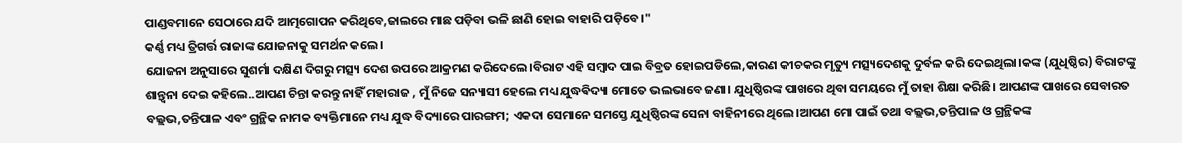ପାଣ୍ଡବମାନେ ସେଠାରେ ଯଦି ଆତ୍ମଗୋପନ କରିଥିବେ,ଜାଲରେ ମାଛ ପଡ଼ିବା ଭଳି ଛାଣି ହୋଇ ବାହାରି ପଡ଼ିବେ।"
କର୍ଣ୍ଣ ମଧ୍ୟ ତ୍ରିଗର୍ତ୍ତ ରାଜାଙ୍କ ଯୋଜନାକୁ ସମର୍ଥନ କଲେ।
ଯୋଜନା ଅନୁସାରେ ସୁଶର୍ମା ଦକ୍ଷିଣ ଦିଗରୁ ମତ୍ସ୍ୟ ଦେଶ ଉପରେ ଆକ୍ରମଣ କରିଦେଲେ।ବିରାଟ ଏହି ସମ୍ବାଦ ପାଇ ବିବ୍ରତ ହୋଇପଡିଲେ,କାରଣ କୀଚକର ମୃତ୍ୟୁ ମତ୍ସ୍ୟଦେଶକୁ ଦୁର୍ବଳ କରି ଦେଇଥିଲା।କଙ୍କ (ଯୁଧିଷ୍ଠିର) ବିରାଟଙ୍କୁ ଶାନ୍ତ୍ବନା ଦେଇ କହିଲେ..ଆପଣ ଚିନ୍ତା କରନ୍ତୁ ନାହିଁ ମହାରାଜ , ମୁଁ ନିଜେ ସନ୍ୟାସୀ ହେଲେ ମଧ୍ୟ ଯୁଦ୍ଧଵିଦ୍ୟା ମୋତେ ଭଲଭାବେ ଜଣା। ଯୁଧିଷ୍ଠିରଙ୍କ ପାଖରେ ଥିବା ସମୟରେ ମୁଁ ତାହା ଶିକ୍ଷା କରିଛି। ଆପଣଙ୍କ ପାଖରେ ସେବାରତ ବଲ୍ଲଭ,ତନ୍ତିପାଳ ଏବଂ ଗ୍ରନ୍ଥିକ ନାମକ ବ୍ୟକ୍ତିମାନେ ମଧ୍ୟ ଯୁଦ୍ଧ ବିଦ୍ୟାରେ ପାରଙ୍ଗମ; ଏକଦା ସେମାନେ ସମସ୍ତେ ଯୁଧିଷ୍ଠିରଙ୍କ ସେନା ବାହିନୀରେ ଥିଲେ।ଆପଣ ମୋ ପାଇଁ ତଥା ବଲ୍ଲଭ,ତନ୍ତିପାଳ ଓ ଗ୍ରନ୍ଥିକଙ୍କ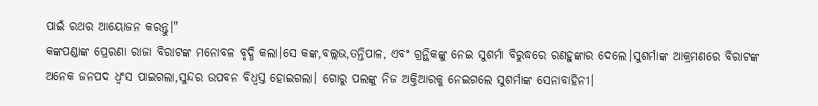ପାଇଁ ରଥର ଆୟୋଜନ କରନ୍ତୁ।"
କଙ୍କପଣ୍ଡାଙ୍କ ପ୍ରେରଣା ରାଜା ବିରାଟଙ୍କ ମନୋବଳ ବୃଦ୍ଧି କଲା।ସେ କଙ୍କ,ବଲ୍ଲଭ,ତନ୍ତିପାଳ, ଏବଂ ଗ୍ରନ୍ଥିକଙ୍କୁ ନେଇ ସୁଶର୍ମା ବିରୁଦ୍ଧରେ ରଣହୁଙ୍କାର ଦେଲେ।ସୁଶର୍ମାଙ୍କ ଆକ୍ରମଣରେ ବିରାଟଙ୍କ ଅନେକ ଜନପଦ ଧ୍ବଂସ ପାଇଗଲା,ସୁନ୍ଦର ଉପବନ ବିଧ୍ୱସ୍ତ ହୋଇଗଲା। ଗୋରୁ ପଲଙ୍କୁ ନିଜ ଅକ୍ତିଆରକୁ ନେଇଗଲେ ସୁଶର୍ମାଙ୍କ ସେନାବାହିନୀ।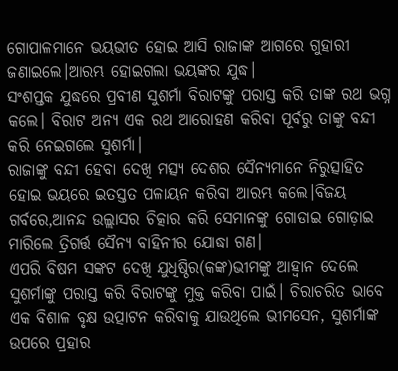ଗୋପାଳମାନେ ଭୟଭୀତ ହୋଇ ଆସି ରାଜାଙ୍କ ଆଗରେ ଗୁହାରୀ ଜଣାଇଲେ।ଆରମ୍ଭ ହୋଇଗଲା ଭୟଙ୍କର ଯୁଦ୍ଧ।
ସଂଶପ୍ତକ ଯୁଦ୍ଧରେ ପ୍ରବୀଣ ସୁଶର୍ମା ବିରାଟଙ୍କୁ ପରାସ୍ତ କରି ତାଙ୍କ ରଥ ଭଗ୍ନ କଲେ। ବିରାଟ ଅନ୍ୟ ଏକ ରଥ ଆରୋହଣ କରିବା ପୂର୍ବରୁ ତାଙ୍କୁ ବନ୍ଦୀ କରି ନେଇଗଲେ ସୁଶର୍ମା।
ରାଜାଙ୍କୁ ବନ୍ଦୀ ହେବା ଦେଖି ମତ୍ସ୍ୟ ଦେଶର ସୈନ୍ୟମାନେ ନିରୁତ୍ସାହିତ ହୋଇ ଭୟରେ ଇତସ୍ତତ ପଳାୟନ କରିବା ଆରମ୍ଭ କଲେ।ବିଜୟ ଗର୍ବରେ,ଆନନ୍ଦ ଉଲ୍ଲାସର ଚିତ୍କାର କରି ସେମାନଙ୍କୁ ଗୋଡାଇ ଗୋଡ଼ାଇ ମାରିଲେ ତ୍ରିଗର୍ତ୍ତ ସୈନ୍ୟ ବାହିନୀର ଯୋଦ୍ଧା ଗଣ।
ଏପରି ବିଷମ ସଙ୍କଟ ଦେଖି ଯୁଧିଷ୍ଠିର(କଙ୍କ)ଭୀମଙ୍କୁ ଆହ୍ବାନ ଦେଲେ ସୁଶର୍ମାଙ୍କୁ ପରାସ୍ତ କରି ବିରାଟଙ୍କୁ ମୁକ୍ତ କରିବା ପାଇଁ। ଚିରାଚରିତ ଭାବେ ଏକ ବିଶାଳ ବୃକ୍ଷ ଉତ୍ପାଟନ କରିବାକୁ ଯାଉଥିଲେ ଭୀମସେନ, ସୁଶର୍ମାଙ୍କ ଉପରେ ପ୍ରହାର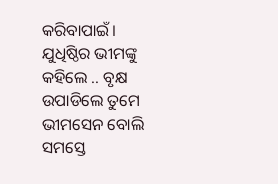କରିବାପାଇଁ। ଯୁଧିଷ୍ଠିର ଭୀମଙ୍କୁ କହିଲେ .. ବୃକ୍ଷ ଉପାଡିଲେ ତୁମେ ଭୀମସେନ ବୋଲି ସମସ୍ତେ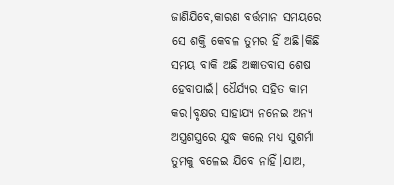ଜାଣିଯିବେ,କାରଣ ବର୍ତ୍ତମାନ ସମୟରେ ସେ ଶକ୍ତି କେବଳ ତୁମର ହିଁ ଅଛି।କିଛି ସମୟ ବାକି ଅଛି ଅଜ୍ଞାତବାସ ଶେଷ ହେବାପାଇଁ। ଧୈର୍ଯ୍ୟର ସହିତ କାମ କର।ବୃକ୍ଷର ସାହାଯ୍ୟ ନନେଇ ଅନ୍ୟ ଅସ୍ତ୍ରଶସ୍ତ୍ରରେ ଯୁଦ୍ଧ କଲେ ମଧ୍ୟ ସୁଶର୍ମା ତୁମକୁ ବଳେଇ ଯିବେ ନାହିଁ।ଯାଅ,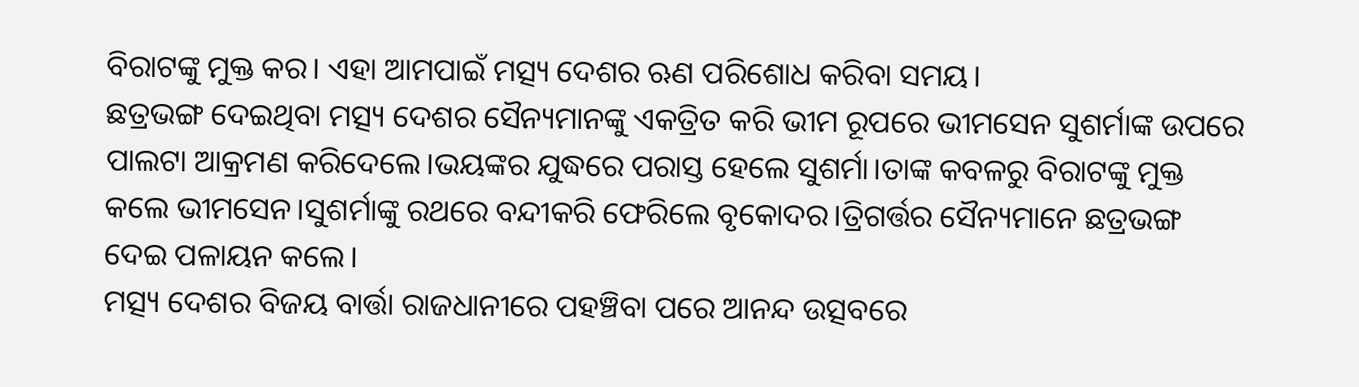ବିରାଟଙ୍କୁ ମୁକ୍ତ କର। ଏହା ଆମପାଇଁ ମତ୍ସ୍ୟ ଦେଶର ଋଣ ପରିଶୋଧ କରିବା ସମୟ।
ଛତ୍ରଭଙ୍ଗ ଦେଇଥିବା ମତ୍ସ୍ୟ ଦେଶର ସୈନ୍ୟମାନଙ୍କୁ ଏକତ୍ରିତ କରି ଭୀମ ରୂପରେ ଭୀମସେନ ସୁଶର୍ମାଙ୍କ ଉପରେ ପାଲଟା ଆକ୍ରମଣ କରିଦେଲେ।ଭୟଙ୍କର ଯୁଦ୍ଧରେ ପରାସ୍ତ ହେଲେ ସୁଶର୍ମା।ତାଙ୍କ କବଳରୁ ବିରାଟଙ୍କୁ ମୁକ୍ତ କଲେ ଭୀମସେନ।ସୁଶର୍ମାଙ୍କୁ ରଥରେ ବନ୍ଦୀକରି ଫେରିଲେ ବୃକୋଦର।ତ୍ରିଗର୍ତ୍ତର ସୈନ୍ୟମାନେ ଛତ୍ରଭଙ୍ଗ ଦେଇ ପଳାୟନ କଲେ।
ମତ୍ସ୍ୟ ଦେଶର ବିଜୟ ବାର୍ତ୍ତା ରାଜଧାନୀରେ ପହଞ୍ଚିବା ପରେ ଆନନ୍ଦ ଉତ୍ସବରେ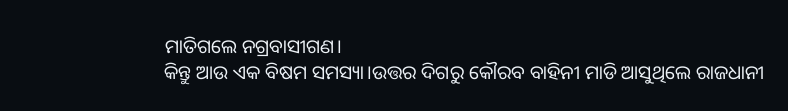ମାତିଗଲେ ନଗ୍ରବାସୀଗଣ।
କିନ୍ତୁ ଆଉ ଏକ ବିଷମ ସମସ୍ୟା।ଉତ୍ତର ଦିଗରୁ କୌରବ ବାହିନୀ ମାଡି ଆସୁଥିଲେ ରାଜଧାନୀ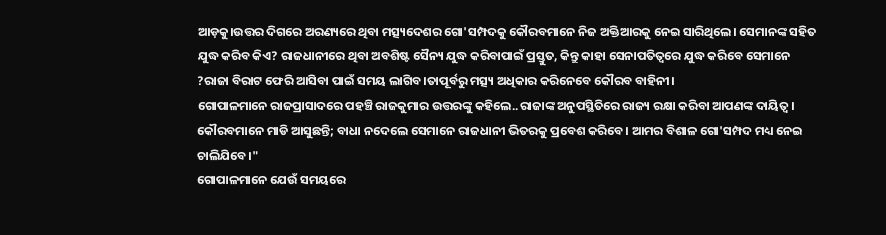ଆଡ଼କୁ।ଉତ୍ତର ଦିଗରେ ଅରଣ୍ୟରେ ଥିବା ମତ୍ସ୍ୟଦେଶର ଗୋ'ସମ୍ପଦକୁ କୌରବମାନେ ନିଜ ଅକ୍ତିଆରକୁ ନେଇ ସାରିଥିଲେ। ସେମାନଙ୍କ ସହିତ ଯୁଦ୍ଧ କରିବ କିଏ? ରାଜଧାନୀରେ ଥିବା ଅବଶିଷ୍ଟ ସୈନ୍ୟ ଯୁଦ୍ଧ କରିବାପାଇଁ ପ୍ରସ୍ତୁତ, କିନ୍ତୁ କାହା ସେନାପତିତ୍ବରେ ଯୁଦ୍ଧ କରିବେ ସେମାନେ ?ରାଜା ବିରାଟ ଫେରି ଆସିବା ପାଇଁ ସମୟ ଲାଗିବ।ତାପୂର୍ବରୁ ମତ୍ସ୍ୟ ଅଧିକାର କରିନେବେ କୌରବ ବାହିନୀ।
ଗୋପାଳମାନେ ରାଜପ୍ରାସାଦରେ ପହଞ୍ଚି ରାଜକୁମାର ଉତ୍ତରଙ୍କୁ କହିଲେ..ରାଜାଙ୍କ ଅନୁପସ୍ଥିତିରେ ରାଜ୍ୟ ରକ୍ଷା କରିବା ଆପଣଙ୍କ ଦାୟିତ୍ଵ। କୌରବମାନେ ମାଡି ଆସୁଛନ୍ତି; ବାଧା ନଦେଲେ ସେମାନେ ରାଜଧାନୀ ଭିତରକୁ ପ୍ରବେଶ କରିବେ। ଆମର ବିଶାଳ ଗୋ'ସମ୍ପଦ ମଧ୍ୟ ନେଇ ଚାଲିଯିବେ।"
ଗୋପାଳମାନେ ଯେଉଁ ସମୟରେ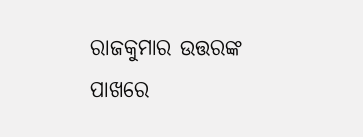ରାଜକୁମାର ଉତ୍ତରଙ୍କ ପାଖରେ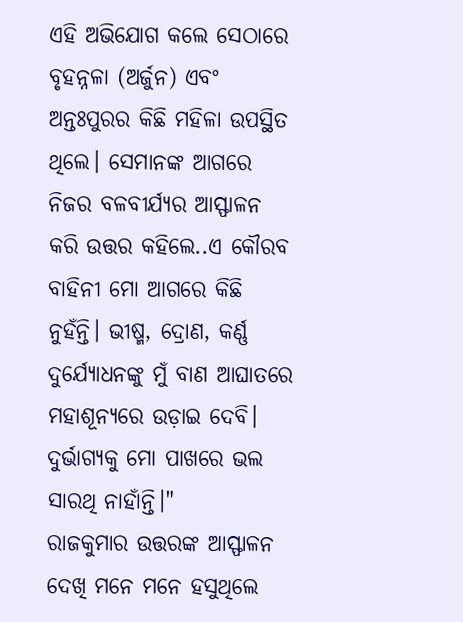ଏହି ଅଭିଯୋଗ କଲେ ସେଠାରେ ବୃହନ୍ନଳା (ଅର୍ଜୁନ) ଏବଂ ଅନ୍ତଃପୁରର କିଛି ମହିଳା ଉପସ୍ଥିତ ଥିଲେ। ସେମାନଙ୍କ ଆଗରେ ନିଜର ବଳବୀର୍ଯ୍ୟର ଆସ୍ଫାଳନ କରି ଉତ୍ତର କହିଲେ..ଏ କୌରବ ବାହିନୀ ମୋ ଆଗରେ କିଛି ନୁହଁନ୍ତି। ଭୀଷ୍ମ, ଦ୍ରୋଣ, କର୍ଣ୍ଣ ଦୁର୍ଯ୍ୟୋଧନଙ୍କୁ ମୁଁ ବାଣ ଆଘାତରେ ମହାଶୂନ୍ୟରେ ଉଡ଼ାଇ ଦେବି। ଦୁର୍ଭାଗ୍ୟକୁ ମୋ ପାଖରେ ଭଲ ସାରଥି ନାହାଁନ୍ତି।"
ରାଜକୁମାର ଉତ୍ତରଙ୍କ ଆସ୍ଫାଳନ ଦେଖି ମନେ ମନେ ହସୁଥିଲେ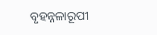ବୃହନ୍ନଳାରୂପୀ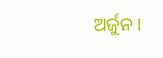ଅର୍ଜୁନ।